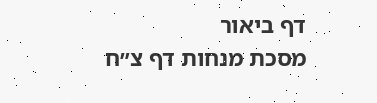דף ביאור
מסכת מנחות דף צ״ח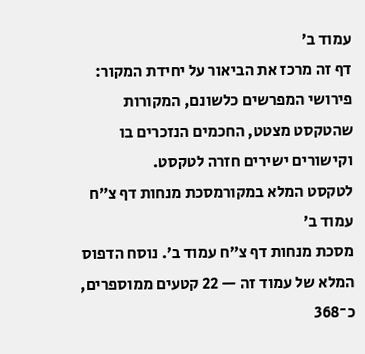עמוד ב׳
דף זה מרכז את הביאור על יחידת המקור: פירושי המפרשים כלשונם, המקורות שהטקסט מצטט, החכמים הנזכרים בו וקישורים ישירים חזרה לטקסט.
לטקסט המלא במקורמסכת מנחות דף צ״ח עמוד ב׳
מסכת מנחות דף צ״ח עמוד ב׳. נוסח הדפוס המלא של עמוד זה — 22 קטעים ממוספרים, כ־368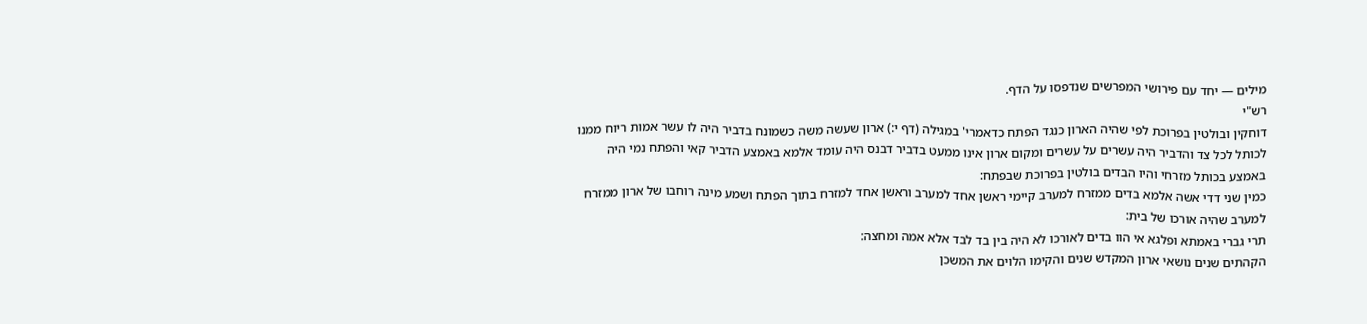מילים — יחד עם פירושי המפרשים שנדפסו על הדף.
רש"י
דוחקין ובולטין בפרוכת לפי שהיה הארון כנגד הפתח כדאמרי' במגילה (דף י:) ארון שעשה משה כשמונח בדביר היה לו עשר אמות ריוח ממנו לכותל לכל צד והדביר היה עשרים על עשרים ומקום ארון אינו ממעט בדביר דבנס היה עומד אלמא באמצע הדביר קאי והפתח נמי היה באמצע בכותל מזרחי והיו הבדים בולטין בפרוכת שבפתח:
כמין שני דדי אשה אלמא בדים ממזרח למערב קיימי ראשן אחד למערב וראשן אחד למזרח בתוך הפתח ושמע מינה רוחבו של ארון ממזרח למערב שהיה אורכו של בית:
תרי גברי באמתא ופלגא אי הוו בדים לאורכו לא היה בין בד לבד אלא אמה ומחצה:
הקהתים שנים נושאי ארון המקדש שנים והקימו הלוים את המשכן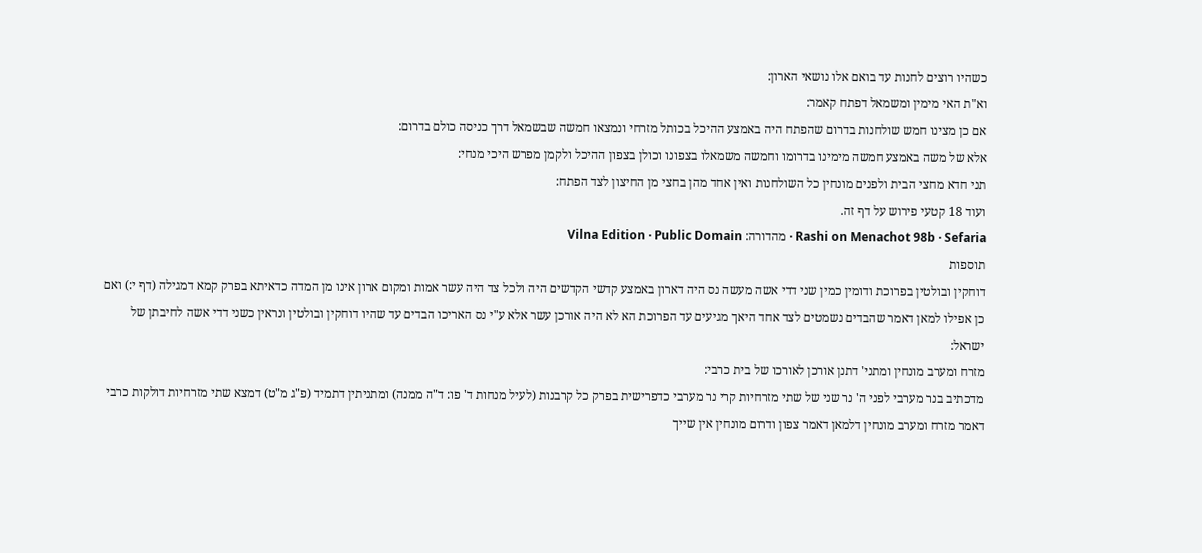כשהיו רוצים לחנות עד בואם אלו נושאי הארון:
וא"ת האי מימין ומשמאל דפתח קאמר:
אם כן מצינו חמש שולחנות בדרום שהפתח היה באמצע ההיכל בכותל מזרחי ונמצאו חמשה שבשמאל דרך כניסה כולם בדרום:
אלא של משה באמצע חמשה מימינו בדרומו וחמשה משמאלו בצפונו וכולן בצפון ההיכל ולקמן מפרש היכי מנחי:
תני חדא מחצי הבית ולפנים מונחין כל השולחנות ואין אחד מהן בחצי מן החיצון לצד הפתח:
ועוד 18 קטעי פירוש על דף זה.
Rashi on Menachot 98b · Sefaria · מהדורה: Vilna Edition · Public Domain
תוספות
דוחקין ובולטין בפרוכת ודומין כמין שני דדי אשה מעשה נס היה דארון באמצע קדשי הקדשים היה ולכל צד היה עשר אמות ומקום ארון אינו מן המדה כדאיתא בפרק קמא דמגילה (דף י:) ואם כן אפילו למאן דאמר שהבדים נשמטים לצד אחד היאך מגיעים עד הפרוכת הא לא היה אורכן עשר אלא ע"י נס האריכו הבדים עד שהיו דוחקין ובולטין ונראין כשני דדי אשה לחיבתן של ישראל:
מזרח ומערב מונחין ומתני' דתנן אורכן לאורכו של בית כרבי:
מדכתיב בנר מערבי לפני ה' נר שני של שתי מזרחיות קרי נר מערבי כדפרישית בפרק כל קרבנות (לעיל מנחות ד' פו: ד"ה ממנה) ומתניתין דתמיד (פ"ג מ"ט) דמצא שתי מזרחיות דולקות כרבי דאמר מזרח ומערב מונחין דלמאן דאמר צפון ודרום מונחין אין שייך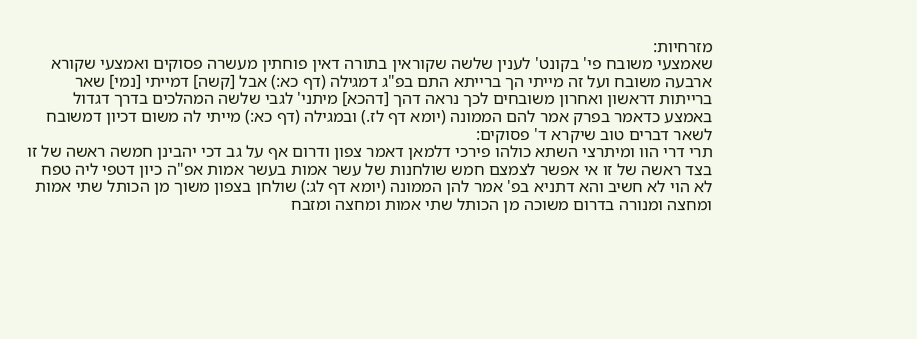מזרחיות:
שאמצעי משובח פי' בקונט' לענין שלשה שקוראין בתורה דאין פוחתין מעשרה פסוקים ואמצעי שקורא ארבעה משובח ועל זה מייתי הך ברייתא התם בפ"ג דמגילה (דף כא:) אבל [קשה] דמייתי [נמי] שאר ברייתות דראשון ואחרון משובחים לכך נראה דהך [דהכא] מיתני' לגבי שלשה המהלכים בדרך דגדול באמצע כדאמר בפרק אמר להם הממונה (יומא דף לז.) ובמגילה (דף כא:) מייתי לה משום דכיון דמשובח לשאר דברים טוב שיקרא ד' פסוקים:
תרי דרי הוו ומיתרצי השתא כולהו פירכי דלמאן דאמר צפון ודרום אף על גב דכי יהבינן חמשה ראשה של זו בצד ראשה של זו אי אפשר לצמצם חמש שולחנות של עשר אמות בעשר אמות אפ"ה כיון דטפי ליה טפח לא הוי לא חשיב והא דתניא בפ' אמר להן הממונה (יומא דף לג:) שולחן בצפון משוך מן הכותל שתי אמות ומחצה ומנורה בדרום משוכה מן הכותל שתי אמות ומחצה ומזבח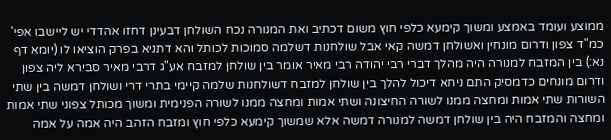ממוצע ועומד באמצע ומשוך קימעא כלפי חוץ משום דכתיב ואת המנורה נכח השולחן דבעינן דחזו אהדדי יש ליישבו אפי' כמ"ד צפון ודרום מונחין ואשולחן דמשה קאי אבל שולחנות דשלמה סמוכות לכותל והא דתניא בפרק הוציאו לו (יומא דף נא:) בין המזבח למנורה היה מהלך דברי רבי יהודה רבי מאיר אומר בין שולחן למזבח אע"ג דרבי מאיר סבירא ליה צפון ודרום מונחים כדמסיק התם ניחא דיכול להלך בין שולחן למזבח דשולחנות שלמה קיימי בתרי דרי ושולחן דמשה בין שתי השורות שתי אמות ומחצה ממנו לשורה החיצונה ושתי אמות ומחצה ממנו לשורה הפנימית ומשוך מכותל צפוני שתי אמות ומחצה והמזבח היה בין שולחן דמשה למנורה דמשה אלא שמשוך קימעא כלפי חוץ ומזבח הזהב היה אמה על אמה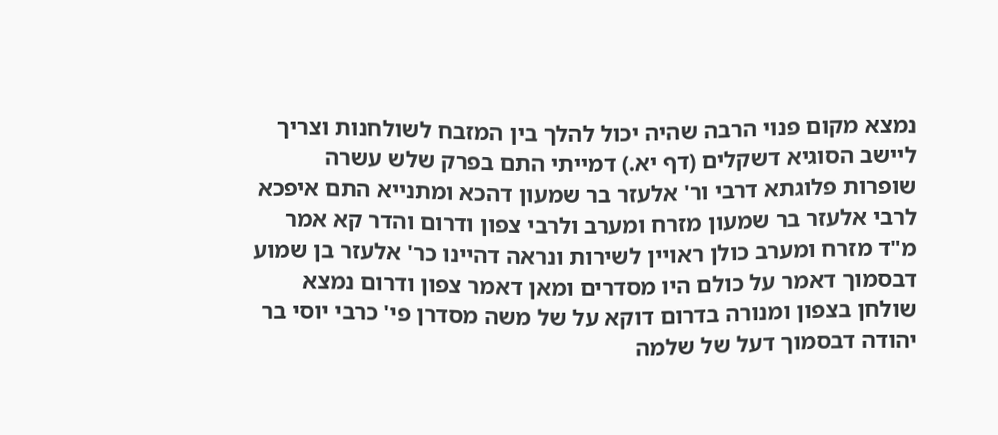נמצא מקום פנוי הרבה שהיה יכול להלך בין המזבח לשולחנות וצריך ליישב הסוגיא דשקלים (דף יא.) דמייתי התם בפרק שלש עשרה שופרות פלוגתא דרבי ור' אלעזר בר שמעון דהכא ומתנייא התם איפכא לרבי אלעזר בר שמעון מזרח ומערב ולרבי צפון ודרום והדר קא אמר מ"ד מזרח ומערב כולן ראויין לשירות ונראה דהיינו כר' אלעזר בן שמוע דבסמוך דאמר על כולם היו מסדרים ומאן דאמר צפון ודרום נמצא שולחן בצפון ומנורה בדרום דוקא על של משה מסדרן פי' כרבי יוסי בר יהודה דבסמוך דעל של שלמה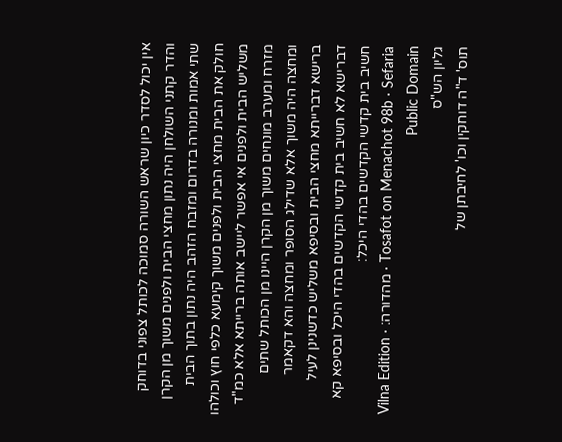אין יכול לסדר כיון שראש השורה סמוכה לכותל צפוני בדוחק והדר קתני השולחן היה נתון מחצי הבית ולפנים משוך מן הקרן שתי אמות ומנורה בדרום ומזבח הזהב היה נתון בתוך הבית חולק את הבית מחצי הבית ולפנים משוך קימעא כלפי חוץ וכולהו משליש הבית ולפנים אי אפשר ליישב אותה ברייתא אלא כמ"ד מזרח ומערב מונחים משוך מן הקרן היינו מן הכותל שתים ומחצה היה משוך אלא שדילג הסופר ומחצה והא דקאמר ברישא דברייתא מחצי הבית ובסיפא משליש כדשנינן לעיל דברישא לא חשיב בית קדשי הקדשים בהדי היכל ובסיפא קא חשיב בית קדשי הקדשים בהדי היכל:
Tosafot on Menachot 98b · Sefaria · מהדורה: Vilna Edition · Public Domain
גליון הש"ס
תוס' ד"ה דוחקין וכו' לחיבתן של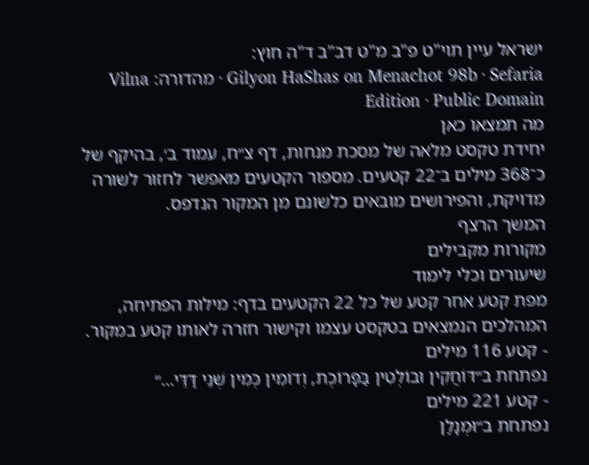ישראל עיין תוי"ט פ"ב מ"ט דב"ב ד"ה חוץ:
Gilyon HaShas on Menachot 98b · Sefaria · מהדורה: Vilna Edition · Public Domain
מה תמצאו כאן
יחידת טקסט מלאה של מסכת מנחות, דף צ״ח, עמוד ב׳, בהיקף של כ־368 מילים ב־22 קטעים. מספור הקטעים מאפשר לחזור לשורה מדויקת, והפירושים מובאים כלשונם מן המקור הנדפס.
המשך הרצף
מקורות מקבילים
שיעורים וכלי לימוד
מפת קטע אחר קטע של כל 22 הקטעים בדף: מילות הפתיחה, המהלכים הנמצאים בטקסט עצמו וקישור חזרה לאותו קטע במקור.
- קטע 116 מילים
נפתחת ב״דּוֹחֲקִין וּבוֹלְטִין בַּפָּרוֹכֶת, וְדוֹמִין כְּמִין שְׁנֵי דַּדֵּי…״
- קטע 221 מילים
נפתחת ב״וּמְנָלַן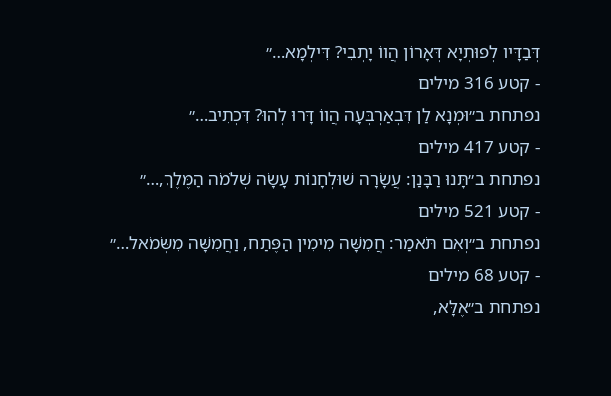דְּבַדָּיו לְפוּתְיָא דְּאָרוֹן הֲווֹ יָתְבִי? דִּילְמָא…״
- קטע 316 מילים
נפתחת ב״וּמְנָא לַן דִּבְאַרְבְּעָה הֲווֹ דָּרוּ לְהוּ? דִּכְתִיב…״
- קטע 417 מילים
נפתחת ב״תָּנוּ רַבָּנַן: עֲשָׂרָה שׁוּלְחָנוֹת עָשָׂה שְׁלֹמֹה הַמֶּלֶךְ,…״
- קטע 521 מילים
נפתחת ב״וְאִם תֹּאמַר: חֲמִשָּׁה מִימִין הַפֶּתַח, וַחֲמִשָּׁה מִשְּׂמֹאל…״
- קטע 68 מילים
נפתחת ב״אֶלָּא,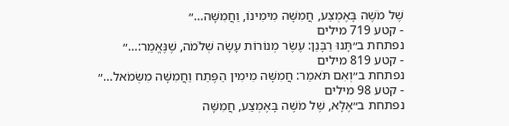שֶׁל מֹשֶׁה בָּאֶמְצַע, חֲמִשָּׁה מִימִינוֹ, וַחֲמִשָּׁה…״
- קטע 719 מילים
נפתחת ב״תָּנוּ רַבָּנַן: עֶשֶׂר מְנוֹרוֹת עָשָׂה שְׁלֹמֹה, שֶׁנֶּאֱמַר:…״
- קטע 819 מילים
נפתחת ב״וְאִם תֹּאמַר: חֲמִשָּׁה מִימִין הַפֶּתַח וַחֲמִשָּׁה מִשְּׂמֹאל…״
- קטע 98 מילים
נפתחת ב״אֶלָּא, שֶׁל מֹשֶׁה בָּאֶמְצַע, חֲמִשָּׁה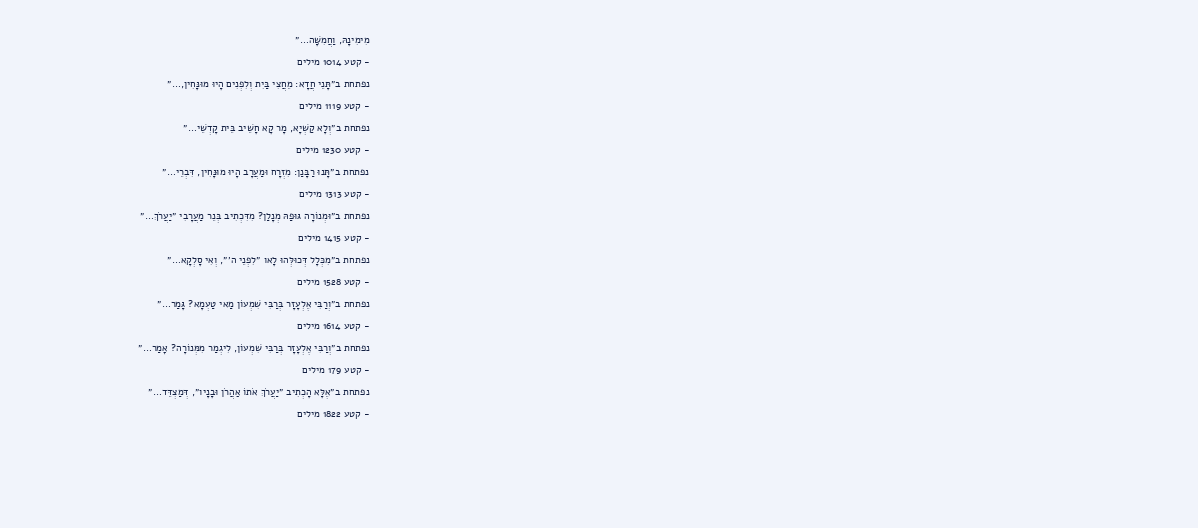מִימִינָהּ, וַחֲמִשָּׁה…״
- קטע 1014 מילים
נפתחת ב״תָּנֵי חֲדָא: מֵחֲצִי בַּיִת וְלִפְנִים הָיוּ מוּנָּחִין,…״
- קטע 1119 מילים
נפתחת ב״וְלָא קַשְׁיָא, מָר קָא חָשֵׁיב בֵּית קׇדְשֵׁי…״
- קטע 1230 מילים
נפתחת ב״תָּנוּ רַבָּנַן: מִזְרָח וּמַעֲרָב הָיוּ מוּנָּחִין, דִּבְרֵי…״
- קטע 1313 מילים
נפתחת ב״וּמְנוֹרָה גּוּפַהּ מְנָלַן? מִדִּכְתִיב בְּנֵר מַעֲרָבִי ״יַעֲרֹךְ…״
- קטע 1415 מילים
נפתחת ב״מִכְּלָל דְּכוּלְּהוּ לָאו ״לִפְנֵי ה׳״, וְאִי סָלְקָא…״
- קטע 1528 מילים
נפתחת ב״וְרַבִּי אֶלְעָזָר בְּרַבִּי שִׁמְעוֹן מַאי טַעְמָא? גָּמַר…״
- קטע 1614 מילים
נפתחת ב״וְרַבִּי אֶלְעָזָר בְּרַבִּי שִׁמְעוֹן, לִיגְמַר מִמְּנוֹרָה? אָמַר…״
- קטע 179 מילים
נפתחת ב״אֶלָּא הָכְתִיב ״יַעֲרֹךְ אֹתוֹ אַהֲרֹן וּבָנָיו״, דְּמַצְדֵּד…״
- קטע 1822 מילים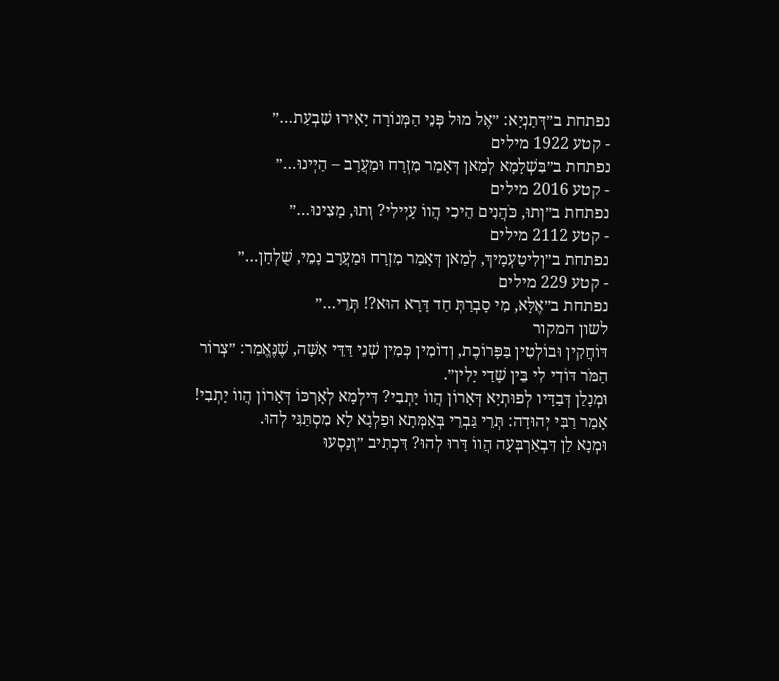נפתחת ב״דְּתַנְיָא: ״אֶל מוּל פְּנֵי הַמְּנוֹרָה יָאִירוּ שִׁבְעַת…״
- קטע 1922 מילים
נפתחת ב״בִּשְׁלָמָא לְמַאן דְּאָמַר מִזְרָח וּמַעֲרָב – הַיְינוּ…״
- קטע 2016 מילים
נפתחת ב״וְתוּ, כֹּהֲנִים הֵיכִי הֲווֹ עָיְילִי? וְתוּ, מָצִינוּ…״
- קטע 2112 מילים
נפתחת ב״וְלִיטַעְמָיךְ, לְמַאן דְּאָמַר מִזְרָח וּמַעֲרָב נָמֵי, שֻׁלְחָן…״
- קטע 229 מילים
נפתחת ב״אֶלָּא, מִי סָבְרַתְּ חַד דָּרָא הוּא?! תְּרֵי…״
לשון המקור
דּוֹחֲקִין וּבוֹלְטִין בַּפָּרוֹכֶת, וְדוֹמִין כְּמִין שְׁנֵי דַּדֵּי אִשָּׁה, שֶׁנֶּאֱמַר: ״צְרוֹר הַמֹּר דּוֹדִי לִי בֵּין שָׁדַי יָלִין״.
וּמְנָלַן דְּבַדָּיו לְפוּתְיָא דְּאָרוֹן הֲווֹ יָתְבִי? דִּילְמָא לְאׇרְכּוֹ דְּאָרוֹן הֲווֹ יָתְבִי! אָמַר רַבִּי יְהוּדָה: תְּרֵי גַּבְרֵי בְּאַמְּתָא וּפַלְגָא לָא מִסְתַּגִּי לְהוּ.
וּמְנָא לַן דִּבְאַרְבְּעָה הֲווֹ דָּרוּ לְהוּ? דִּכְתִיב ״וְנָסְעוּ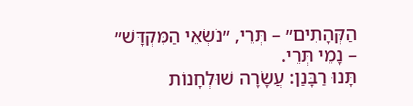הַקְּהָתִים״ – תְּרֵי, ״נֹשְׂאֵי הַמִּקְדָּשׁ״ – נָמֵי תְּרֵי.
תָּנוּ רַבָּנַן: עֲשָׂרָה שׁוּלְחָנוֹת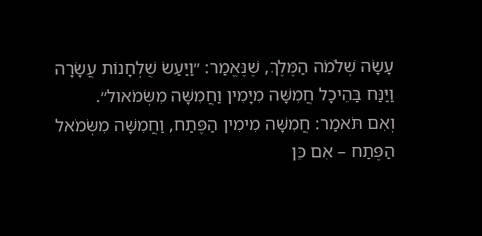עָשָׂה שְׁלֹמֹה הַמֶּלֶךְ, שֶׁנֶּאֱמַר: ״וַיַּעַשׂ שֻׁלְחָנוֹת עֲשָׂרָה וַיַּנַּח בַּהֵיכָל חֲמִשָּׁה מִיָּמִין וַחֲמִשָּׁה מִשְּׂמֹאול״.
וְאִם תֹּאמַר: חֲמִשָּׁה מִימִין הַפֶּתַח, וַחֲמִשָּׁה מִשְּׂמֹאל הַפֶּתַח – אִם כֵּן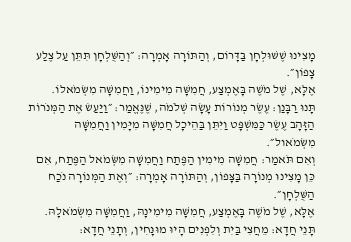מָצִינוּ שֶׁשּׁוּלְחָן בַּדָּרוֹם, וְהַתּוֹרָה אָמְרָה: ״וְהַשֻּׁלְחָן תִּתֵּן עַל צֶלַע צָפוֹן״.
אֶלָּא, שֶׁל מֹשֶׁה בָּאֶמְצַע, חֲמִשָּׁה מִימִינוֹ, וַחֲמִשָּׁה מִשְּׂמֹאלוֹ.
תָּנוּ רַבָּנַן: עֶשֶׂר מְנוֹרוֹת עָשָׂה שְׁלֹמֹה, שֶׁנֶּאֱמַר: ״וַיַּעַשׂ אֶת הַמְּנֹרוֹת הַזָּהָב עֶשֶׂר כַּמִּשְׁפָּט וַיִּתֵּן בַּהֵיכָל חֲמִשָּׁה מִיָּמִין וַחֲמִשָּׁה מִשְּׂמֹאול״.
וְאִם תֹּאמַר: חֲמִשָּׁה מִימִין הַפֶּתַח וַחֲמִשָּׁה מִשְּׂמֹאל הַפֶּתַח, אִם כֵּן מָצִינוּ מְנוֹרָה בַּצָּפוֹן, וְהַתּוֹרָה אָמְרָה: ״וְאֶת הַמְּנוֹרָה נֹכַח הַשֻּׁלְחָן״.
אֶלָּא, שֶׁל מֹשֶׁה בָּאֶמְצַע, חֲמִשָּׁה מִימִינָהּ, וַחֲמִשָּׁה מִשְּׂמֹאלָהּ.
תָּנֵי חֲדָא: מֵחֲצִי בַּיִת וְלִפְנִים הָיוּ מוּנָּחִין, וְתָנֵי חֲדָא: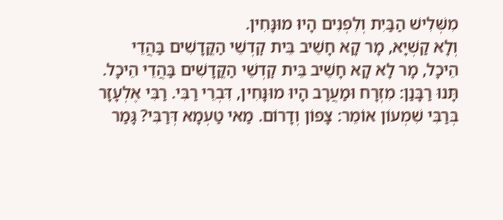מִשְּׁלִישׁ הַבַּיִת וְלִפְנִים הָיוּ מוּנָּחִין.
וְלָא קַשְׁיָא, מָר קָא חָשֵׁיב בֵּית קׇדְשֵׁי הַקֳּדָשִׁים בַּהֲדֵי הֵיכָל, מָר לָא קָא חָשֵׁיב בֵּית קׇדְשֵׁי הַקֳּדָשִׁים בַּהֲדֵי הֵיכָל.
תָּנוּ רַבָּנַן: מִזְרָח וּמַעֲרָב הָיוּ מוּנָּחִין, דִּבְרֵי רַבִּי. רַבִּי אֶלְעָזָר בְּרַבִּי שִׁמְעוֹן אוֹמֵר: צָפוֹן וְדָרוֹם. מַאי טַעְמָא דְּרַבִּי? גָּמַר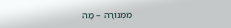מִמְּנוֹרָה – מָה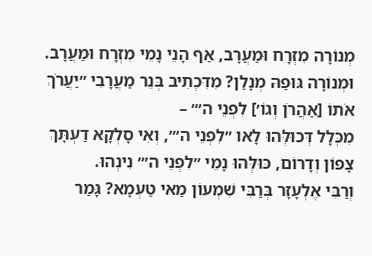מְנוֹרָה מִזְרָח וּמַעֲרָב, אַף הָנֵי נָמֵי מִזְרָח וּמַעֲרָב.
וּמְנוֹרָה גּוּפַהּ מְנָלַן? מִדִּכְתִיב בְּנֵר מַעֲרָבִי ״יַעֲרֹךְ אֹתוֹ [אַהֲרֹן וְגוֹ׳] לִפְנֵי ה׳״ –
מִכְּלָל דְּכוּלְּהוּ לָאו ״לִפְנֵי ה׳״, וְאִי סָלְקָא דַעְתָּךְ צָפוֹן וְדָרוֹם, כּוּלְּהוּ נָמֵי ״לִפְנֵי ה׳״ נִינְהוּ.
וְרַבִּי אֶלְעָזָר בְּרַבִּי שִׁמְעוֹן מַאי טַעְמָא? גָּמַר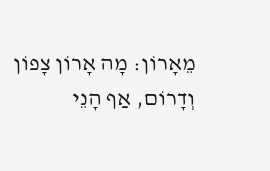מֵאָרוֹן: מָה אָרוֹן צָפוֹן וְדָרוֹם, אַף הָנֵי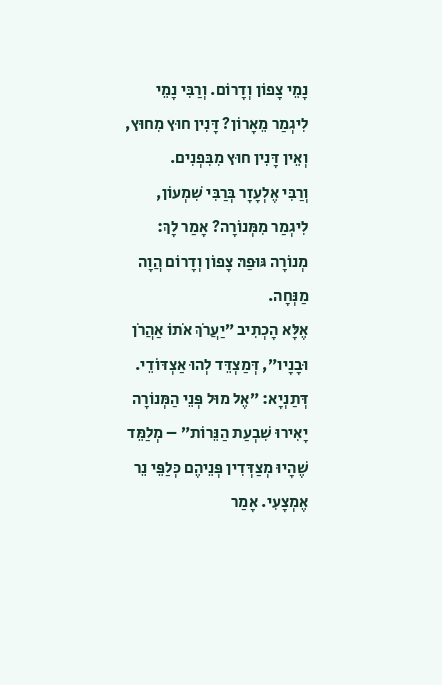נָמֵי צָפוֹן וְדָרוֹם. וְרַבִּי נָמֵי לִיגְמַר מֵאָרוֹן? דָּנִין חוּץ מִחוּץ, וְאֵין דָּנִין חוּץ מִבִּפְנִים.
וְרַבִּי אֶלְעָזָר בְּרַבִּי שִׁמְעוֹן, לִיגְמַר מִמְּנוֹרָה? אָמַר לָךְ: מְנוֹרָה גּוּפַהּ צָפוֹן וְדָרוֹם הֲוָה מַנְּחָה.
אֶלָּא הָכְתִיב ״יַעֲרֹךְ אֹתוֹ אַהֲרֹן וּבָנָיו״, דְּמַצְדֵּד לְהוּ אַצְדּוֹדֵי.
דְּתַנְיָא: ״אֶל מוּל פְּנֵי הַמְּנוֹרָה יָאִירוּ שִׁבְעַת הַנֵּרוֹת״ – מְלַמֵּד שֶׁהָיוּ מְצַדְּדִין פְּנֵיהֶם כְּלַפֵּי נֵר אֶמְצָעִי. אָמַר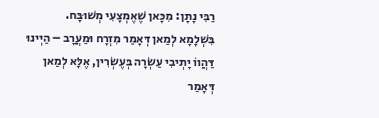רַבִּי נָתָן: מִכָּאן שֶׁאֶמְצָעִי מְשׁוּבָּח.
בִּשְׁלָמָא לְמַאן דְּאָמַר מִזְרָח וּמַעֲרָב – הַיְינוּ דַּהֲווֹ יָתְיבִי עַשְׂרָה בְּעֶשְׂרִין, אֶלָּא לְמַאן דְּאָמַר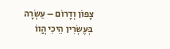צָפוֹן וְדָרוֹם – עַשְׂרָה בְּעֶשְׂרִין הֵיכִי הֲווֹ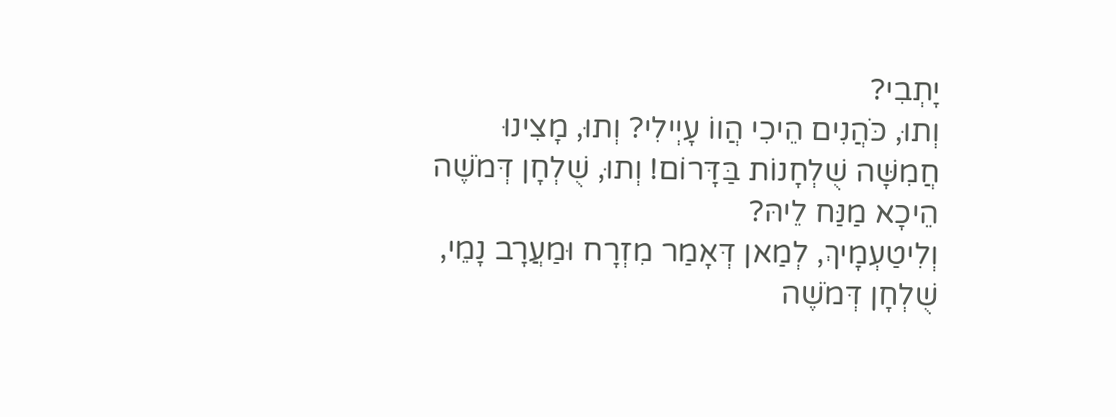יָתְבִי?
וְתוּ, כֹּהֲנִים הֵיכִי הֲווֹ עָיְילִי? וְתוּ, מָצִינוּ חֲמִשָּׁה שֻׁלְחָנוֹת בַּדָּרוֹם! וְתוּ, שֻׁלְחָן דְּמֹשֶׁה הֵיכָא מַנַּח לֵיהּ?
וְלִיטַעְמָיךְ, לְמַאן דְּאָמַר מִזְרָח וּמַעֲרָב נָמֵי, שֻׁלְחָן דְּמֹשֶׁה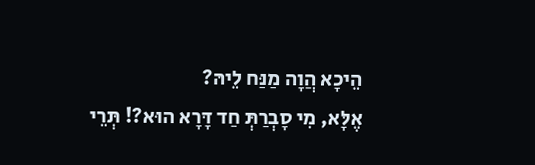הֵיכָא הֲוָה מַנַּח לֵיהּ?
אֶלָּא, מִי סָבְרַתְּ חַד דָּרָא הוּא?! תְּרֵי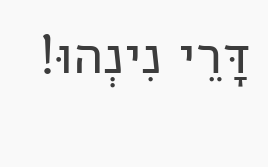דָּרֵי נִינְהוּ!